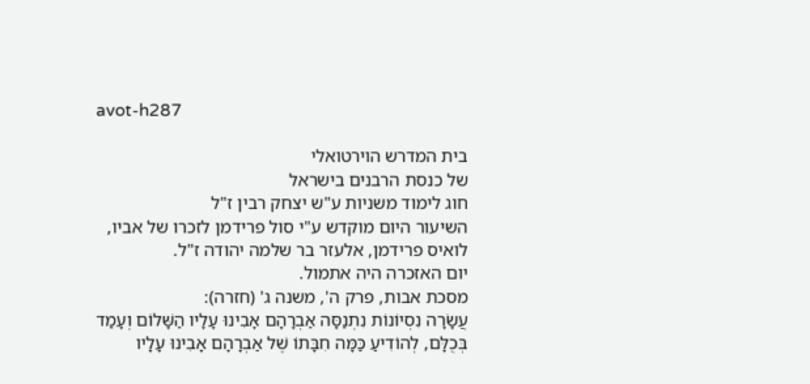avot-h287

בית המדרש הוירטואלי
של כנסת הרבנים בישראל
חוג לימוד משניות ע"ש יצחק רבין ז"ל
השיעור היום מוקדש ע"י סול פרידמן לזכרו של אביו,
לואיס פרידמן, אלעזר בר שלמה יהודה ז"ל.
יום האזכרה היה אתמול.
מסכת אבות, פרק ה', משנה ג' (חזרה):
עֲשָׂרָה נִסְיוֹנוֹת נִתְנַסָּה אַבְרָהָם אָבִינוּ עָלָיו הַשָּׁלוֹם וְעָמַד בְּכֻלָּם, לְהוֹדִיעַ כַּמָּה חִבָּתוֹ שֶׁל אַבְרָהָם אָבִינוּ עָלָיו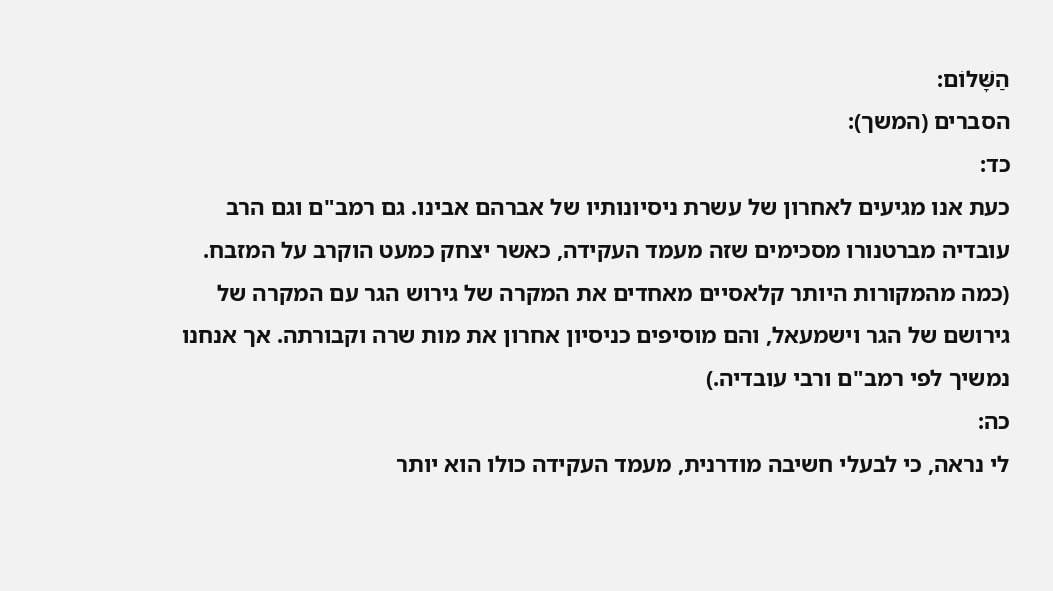הַשָּׁלוֹם:
הסברים (המשך):
כד:
כעת אנו מגיעים לאחרון של עשרת ניסיונותיו של אברהם אבינו. גם רמב"ם וגם הרב עובדיה מברטנורו מסכימים שזה מעמד העקידה, כאשר יצחק כמעט הוקרב על המזבח. (כמה מהמקורות היותר קלאסיים מאחדים את המקרה של גירוש הגר עם המקרה של גירושם של הגר וישמעאל, והם מוסיפים כניסיון אחרון את מות שרה וקבורתה. אך אנחנו נמשיך לפי רמב"ם ורבי עובדיה.)
כה:
לי נראה, כי לבעלי חשיבה מודרנית, מעמד העקידה כולו הוא יותר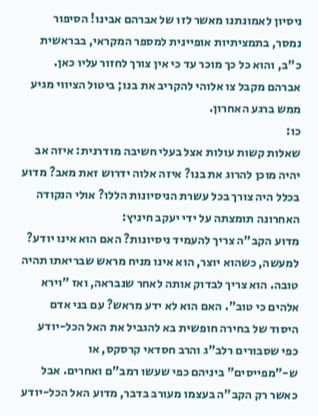ניסיון לאמונתנו מאשר לזו של אברהם אבינו! הסיפור נמסר, בתמציתיות אופיינית למספר המקראי, בבראשית כ"ב, והוא כל כך מוכר עד כי אין צורך לחזור עליו כאן. אברהם מקבל צו אלוהי להקריב את בנו; ביטול הציווי מגיע ממש ברגע האחרון.
כו:
שאלות קשות עולות אצל בעלי חשיבה מודרנית: איזה אב יהיה מוכן להרוג את בנו? איזה אלוה ידרוש זאת מאב? מדוע בכלל היה צורך בכל עשרת הניסיונות הללו? אולי הנקודה האחרונה תומצתה על ידי יעקב חיניץ:
מדוע הקב"ה צריך להעמיד ניסיונות? האם הוא אינו יודע? למעשה, כשהוא יוצר, הוא אינו מניח מראש שבריאתו תהיה טובה. הוא צריך לבדוק אותה לאחר שנבראה, ואז "וירא אלהים כי טוב". האם הוא לא ידע מראש? עם בני אדם היסוד של בחירה חופשית בא להגביל את האל הכל-יודע כפי שסבורים רלב"ג והרב חסדאי קרסקס, או ש-"מפייסים" ביניהם כפי שעשו רמב"ם ואחרים. אבל כאשר רק הקב"ה בעצמו מעורב בדבר, מדוע האל הכל-יודע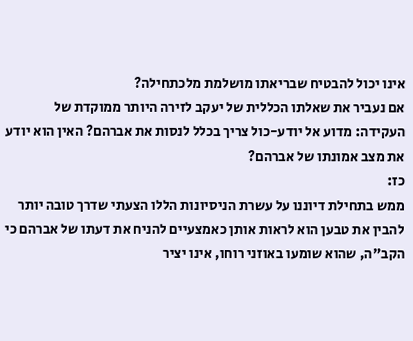אינו יכול להבטיח שבריאתו מושלמת מלכתחילה?
אם נעביר את שאלתו הכללית של יעקב לזירה היותר ממוקדת של העקידה: מדוע אל יודע-כול צריך בכלל לנסות את אברהם? האין הוא יודע את מצב אמונתו של אברהם?
כז:
ממש בתחילת דיוננו על עשרת הניסיונות הללו הצעתי שדרך טובה יותר להבין את טבען הוא לראות אותן כאמצעיים להניח את דעתו של אברהם כי הקב"ה, שהוא שומעו באוזני רוחו, אינו יציר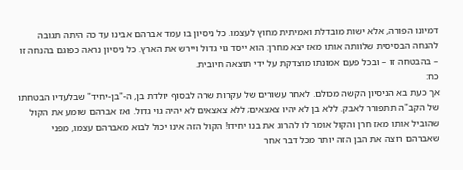דמיונו הפורה, אלא ישות מובדלת ואמיתית מחוץ לעצמו. כל ניסיון בו עמד אברהם אבינו עד כה היתה תגובה להנחה הבסיסית שלוותה אותו מאז יצא מחרן: הוא ייסד גוי גדול ויירש את הארץ. כל ניסיון נראה כפוגם בהנחה זו – בהבטחה זו – ובכל פעם אמונתו מוצדקת על ידי תוצאה חיובית.
כח:
אך כעת בא הניסיון הקשה מכולם. לאחר עשורים של עקרות שרה לבסוף יולדת בן, ה-"בן-יחיד" שבלעדיו הבטחתו של הקב"ה תתפורר לאבק. ללא בן לא יהיו צאצאים; ללא צאצאים לא יהיה גוי גדול. ואז אברהם שומע את הקול שהוביל אותו מאז חרן והקול אומר לו להרוג את בנו יחידו! הקול הזה אינו יכול לבוא מאברהם עצמו, מפני שאברהם רוצה את הבן הזה יותר מכל דבר אחר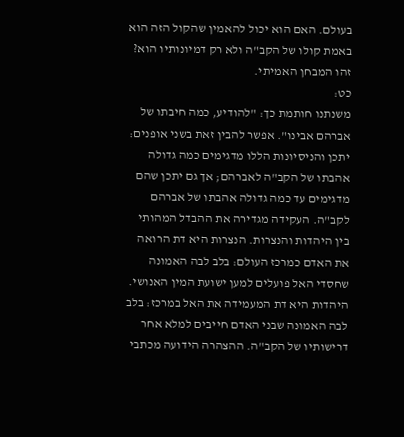בעולם. האם הוא יכול להאמין שהקול הזה הוא באמת קולו של הקב"ה ולא רק דמיונותיו הוא? זהו המבחן האמיתי.
כט:
משנתנו חותמת כך: "להודיע, כמה חיבתו של אברהם אבינו". אפשר להבין זאת בשני אופנים: יתכן והניסיונות הללו מדגימים כמה גדולה אהבתו של הקב"ה לאברהם; אך גם יתכן שהם מדגימים עד כמה גדולה אהבתו של אברהם לקב"ה. העקידה מגדירה את ההבדל המהותי בין היהדות והנצרות. הנצרות היא דת הרואה את האדם כמרכז העולם: בלב לבה האמונה שחסדי האל פועלים למען ישועת המין האנושי. היהדות היא דת המעמידה את האל במרכז: בלב לבה האמונה שבני האדם חייבים למלא אחר דרישותיו של הקב"ה. ההצהרה הידועה מכתבי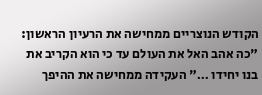הקודש הנוצריים ממחישה את הרעיון הראשון: "כה אהב האל את העולם עד כי הוא הקריב את בנו יחידו …" העקידה ממחישה את ההיפך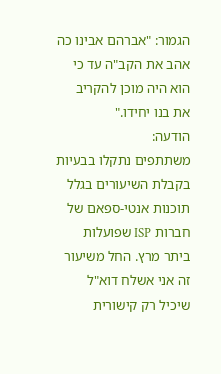הגמור: "אברהם אבינו כה אהב את הקב"ה עד כי הוא היה מוכן להקריב את בנו יחידו."
הודעה:
משתתפים נתקלו בבעיות בקבלת השיעורים בגלל תוכנות אנטי-ספאם של חברות ISP שפועלות ביתר מרץ. החל משיעור זה אני אשלח דוא"ל שיכיל רק קישורית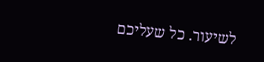לשיעור. כל שעליכם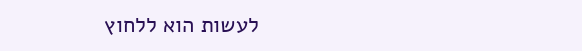לעשות הוא ללחוץ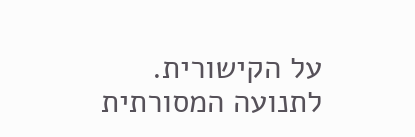על הקישורית.
לתנועה המסורתית